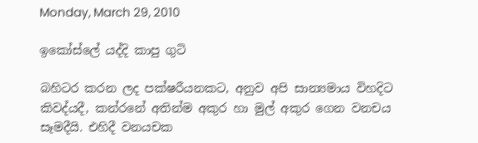Monday, March 29, 2010

ඉකෝස්ලේ යද්දි කාපු ගුටි

බහිටර කරන ලද පක්ෂරීයනකට, අනුව අපි සාන්‍යමාය විහදිට කිවද්යදී, කන්රනේ අතින්ම අකුර හා මුල් අකුර ගෙන වනචය සෑමදීයි. එහිදී වනයචක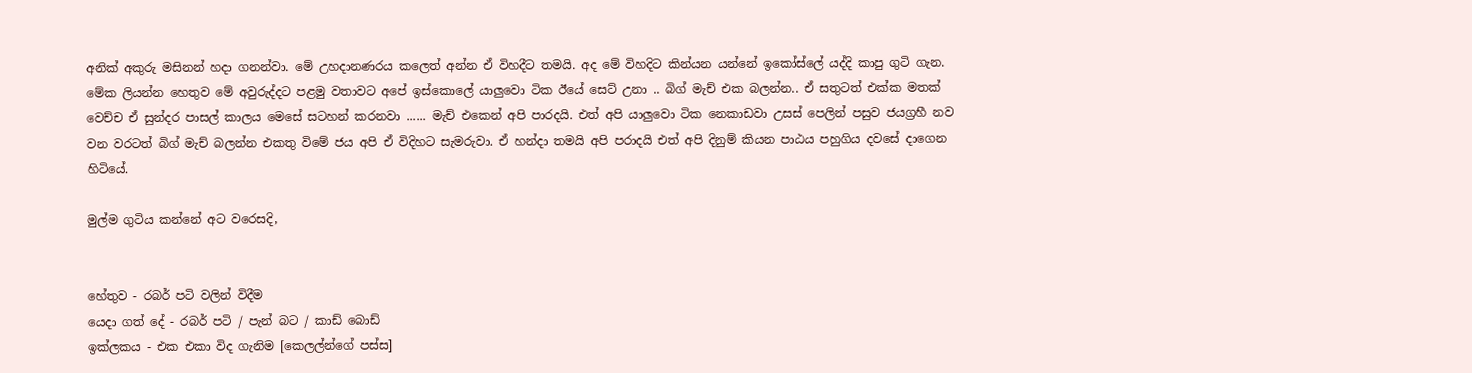අනික් අකුරු මසිනන් හදා ගනන්වා. මේ උහදානණරය කලෙත් අන්න ඒ විහදීට තමයි. අද මේ විහදිට කින්යන යන්නේ ඉකෝස්ලේ යද්දි කාපු ගුටි ගැන.
මේක ලියන්න හෙතුව මේ අවුරුද්දට පළමු වතාවට අපේ ඉස්කොලේ යාලුවො ටික ඊයේ සෙට් උනා .. බිග් මැච් එක බලන්න.. ඒ සතුටත් එක්ක මතක් වෙච්ච ඒ සුන්දර පාසල් කාලය මෙසේ සටහන් කරනවා ...... මැච් එකෙන් අපි පාරදයි. එත් අපි යාලුවො ටික නෙකාඩවා උසස් පෙලින් පසුව ජයග්‍රහී නව වන වරටත් බිග් මැ‍ච් බලන්න එකතු විමේ ජය අපි ඒ විදිහට සැමරුවා. ඒ හන්දා තමයි අපි පරාදයි එත් අපි දිනුම් කියන පාඨය පහුගිය දවසේ දාගෙන හිටියේ.

මුල්ම ගුටිය කන්නේ අට වරෙසදි,


හේතුව - රබර් පටි වලින් විදීම
යෙදා ගත් දේ - රබර් පටි / පැන් බට / කාඩ් ‍බොඩ්
ඉක්ලකය - එක එකා විද ගැනිම [කෙලල්න්ගේ පස්ස]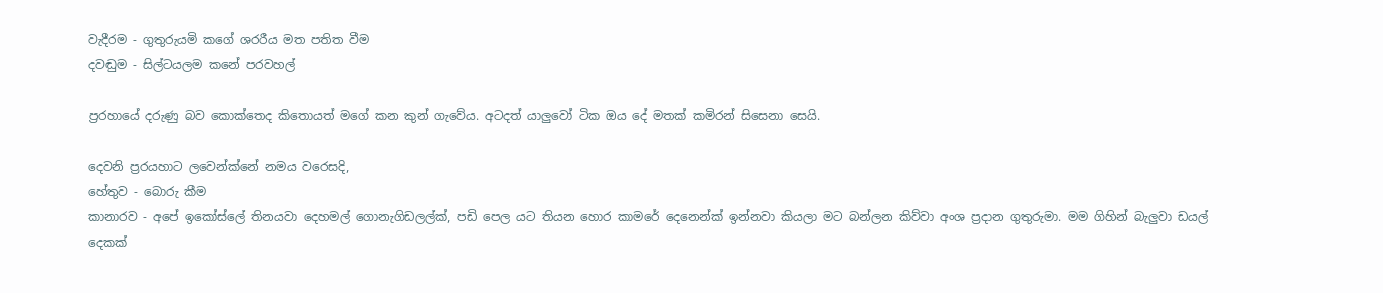වැදීරම - ගුතුරුයමි කගේ ශරරීය මත පතිත වීම
දවඬුම - සිල්ටයලම කනේ පරවහල්

ප්‍රරහායේ දරුණු බව කොක්තෙද කිතොයත් මගේ කන කුන් ගැවේය. අටදත් යාලුවෝ ටික ඔය දේ මතක් කමිරන් සිසෙනා සෙයි.

දෙවනි ප්‍රරයහාට ලවෙන්ක්නේ නමය වරෙසදි,
හේතුව - බොරු කීම
කානාරව - අපේ ඉකෝස්ලේ තිනයවා දෙහමල් ගොනැගිඩලල්ක්, පඩි පෙල යට තියන හොර කාමරේ දෙනෙන්ක් ඉන්නවා කියලා මට බන්ලන කිව්වා අංශ ප්‍රදාන ගුතුරුමා. මම ගිහින් බැලුවා ඩයල් දෙකක්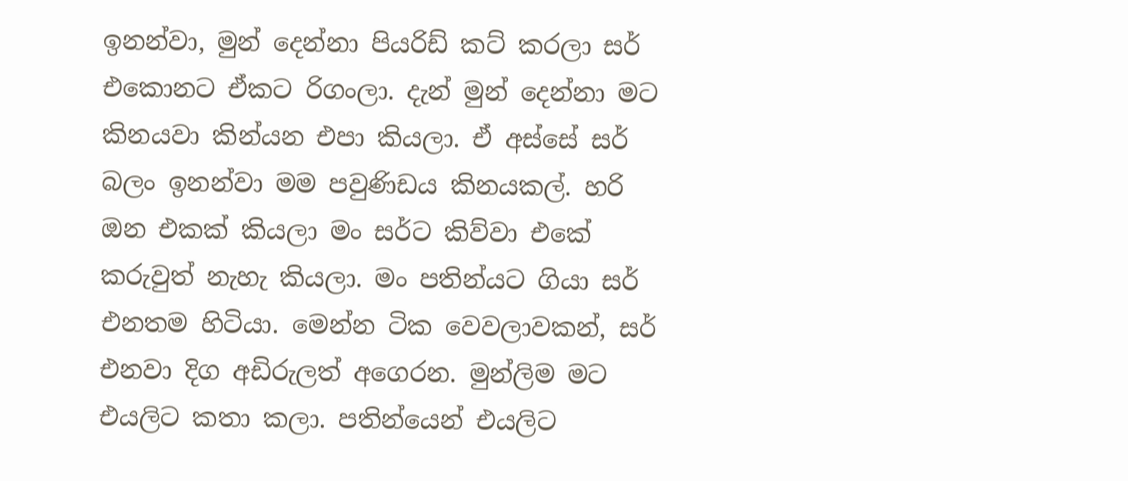ඉනන්වා, මුන් දෙන්නා පියරිඩ් කට් කරලා සර් එකොනට ඒකට රිගංලා. දැන් මුන් දෙන්නා මට කිනයවා කින්යන එපා කියලා. ඒ අස්සේ සර් බලං ඉනන්වා මම පවුණිඩය කිනයකල්. හරි ඔන එකක් කියලා මං සර්ට කිව්වා එකේ කරුවුත් නැහැ කියලා. මං පතින්යට ගියා සර් එනතම හිටියා. මෙන්න ටික වෙවලාවකන්, සර් එනවා දිග අඩිරුලත් අගෙරන. මුන්ලිම මට එයලිට කතා කලා. පතින්යෙන් එයලිට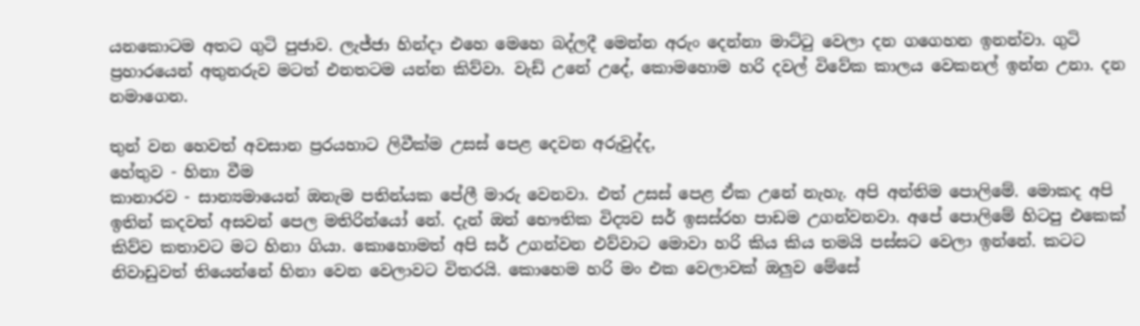යනකොටම අතට ගුටි පුජාව. ලැජ්ජා හින්දා එහෙ මෙහෙ බද්ලදී මෙන්න අරුං දෙන්නා මාට්ටු වෙලා දන ගගෙහන ඉනන්වා. ගුටි ප්‍රහාරයෙන් අතුනරුව මටත් එනතටම යන්න කිව්වා. වැඩ් උනේ උදේ, කොමහොම හරි දවල් විවේක කාලය වෙකනල් ඉන්න උනා. දන නමාගෙන.

තුන් වන හෙවත් අවසාන ප්‍රරයහාට ලිවීක්ම උසස් පෙළ දෙවන අරුවුද්ද,
හේතුව - හිනා වීම
කානාරව - සාන්‍යමායෙන් ඔනැම පතින්යක පේලී මාරු වෙනවා. එත් උසස් පෙළ ඒක උනේ නැහැ. අපි අන්තිම පොලිමේ. මොකද අපි ඉතින් කදවත් අසවන් පෙල මතිරින්යෝ නේ. දැන් ඔන් භෞතික විද්‍යව සර් ඉසස්රහ පාඩම උගන්වනවා. අපේ පොලිමේ හිටපු එකෙක් කිව්ව කතාවට මට හිනා ගියා. කොහොමත් අපි සර් උගන්වන එව්වාට මොවා හරි කිය කිය තමයි පස්සට වෙලා ඉන්නේ. කටට නිවාඩුවත් තියෙන්නේ හිනා වෙන වෙලාවට විතරයි. කොහෙම හරි මං එක වෙලාවක් ඔලුව මේසේ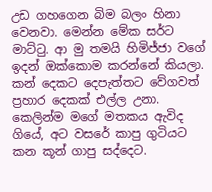උඩ ගහගෙන බිම බලං හිනා වෙනවා. මෙන්න මේක සර්ට මාට්ටු. ආ මු තමයි හිමිජ්ජා වගේ ඉදන් ඔක්කොම කරන්නේ කියලා. කන් දෙකට දෙපැත්තට වේගවත් ප්‍රහාර දෙකක් එල්ල උනා. කෙලින්ම මගේ මතකය ඇවිද ගියේ, අට වසරේ කාපු ගුටියට කන කූන් ගාපු සද්දෙට.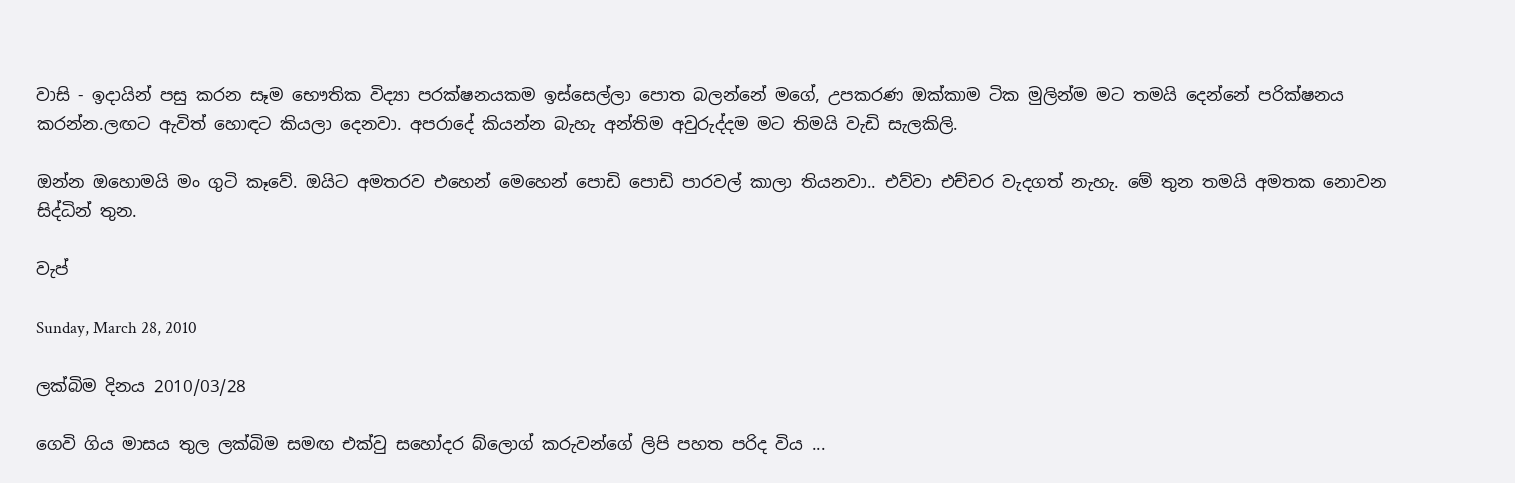වාසි - ඉදායින් පසු කරන සෑම භෞතික විද්‍යා පරක්ෂනයකම ඉස්සෙල්ලා පොත බලන්නේ මගේ, උපකරණ ඔක්කාම ටික මුලින්ම මට තමයි දෙන්නේ පරික්ෂනය කරන්න.ලඟට ඇවිත් හොඳට කියලා දෙනවා. අපරාදේ කියන්න බැහැ අන්තිම අවුරුද්දම මට තිමයි වැඩි සැලකිලි.

ඔන්න ඔහොමයි මං ගුටි කෑවේ. ඔයිට අමතරව ‍එහෙන් මෙහෙන් පොඩි පොඩි පාරවල් කාලා තියනවා.. එව්වා එච්චර වැදගත් නැහැ. මේ තුන තමයි අමතක නොවන සිද්ධින් තුන.

වැප්

Sunday, March 28, 2010

ලක්බිම දිනය 2010/03/28

ගෙවි ගිය මාසය තුල ලක්බිම සමඟ එක්වු සහෝදර බ්ලොග් කරුවන්ගේ ලිපි පහත පරිද විය ...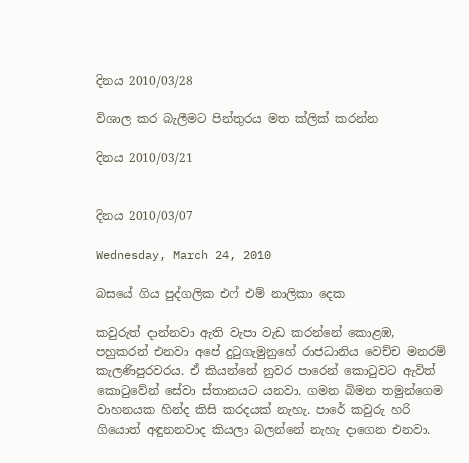දිනය 2010/03/28

විශාල කර බැලීමට පින්තුරය මත ක්ලික් කරන්න

දිනය 2010/03/21


දිනය 2010/03/07

Wednesday, March 24, 2010

බසයේ ගිය පුද්ගලික එෆ් එම් නාලිකා දෙක

කවුරුත් දාන්නවා ඇති වැපා වැඩ කරන්නේ කොළඹ, පහුකරන් එනවා අපේ දුටුගැමුනුහේ රාජධානිය වෙච්ච මනරම් කැලණිපුරවරය. ඒ කියන්නේ නුවර පා‍රෙන් කොටුවට ඇවිත් කොටුවේන් සේවා ස්තානයට යනවා. ගමන බිමන තමුන්ගෙම වාහනයක හින්ද කිසි කරදයක් නැහැ. පාරේ කවුරු හරි ගියොත් අඳුනනවාද කියලා බලන්නේ නැහැ දාගෙන එනවා.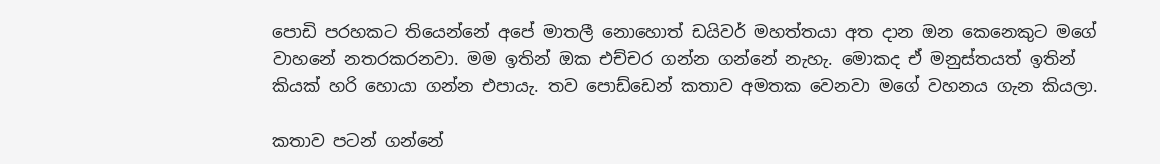පොඩි පරහකට තියෙන්නේ අපේ මාතලී නොහොත් ඩයිවර් මහත්තයා අත දාන ඔන කෙනෙකුට මගේ වාහනේ නතරකරනවා. මම ඉතින් ඔක එච්චර ගන්න ගන්නේ නැහැ. මොකද ඒ මනුස්තයත් ඉතින් කියක් හරි හොයා ගන්න එපායැ. තව ‍පොඩ්ඩෙන් කතාව අමතක වෙනවා මගේ වහනය ගැන කියලා.

කතාව පටන් ගන්නේ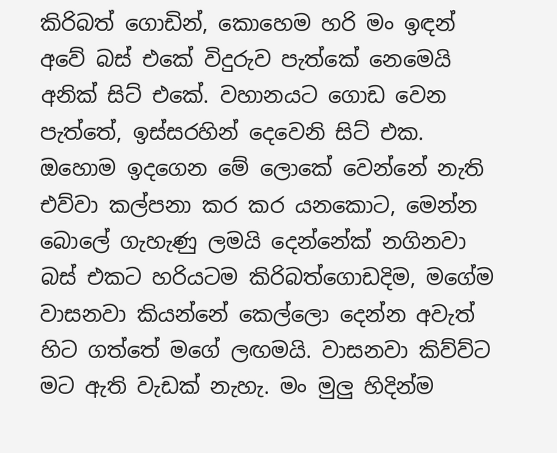කිරිබත්‍ ගොඩින්, කොහෙම හරි මං ඉඳන් අවේ බස්‍ එකේ විදුරුව පැත්කේ නෙමෙයි අනික් සිට් එකේ. වහානයට ගොඩ වෙන පැත්තේ, ඉස්සරහින් දෙවෙනි සිට් එක. ඔහොම ඉදගෙන මේ ලොකේ වෙන්නේ නැති එව්වා කල්පනා කර කර යනකොට, මෙන්න බොලේ ගැහැණු ලමයි දෙන්නේක් නගිනවා බස් එකට හරියටම කිරිබත්ගොඩදිම, මගේම වාසනවා කියන්නේ කෙල්ලො දෙන්න අවැත් හිට ගත්තේ මගේ ලඟමයි. වාසනවා කිව්ව්ට මට ඇති වැඩක් නැහැ. මං මුලු හිදින්ම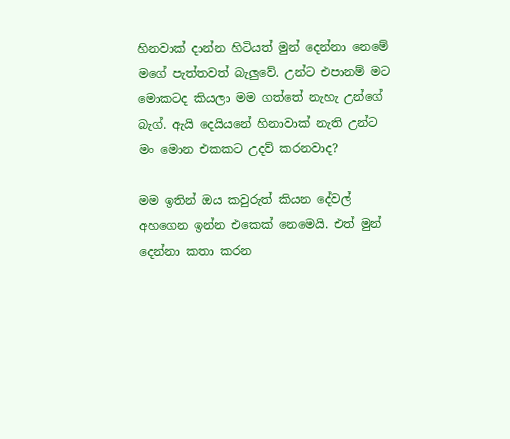හිනවාක් දාන්න හිටියත් මුන් දෙන්නා නෙමේ මගේ පැත්තවත් බැලුවේ. උන්ට එපානම් මට මොකටද කියලා මම ගත්තේ නැහැ උන්ගේ බැග්. ඇයි දෙයි‍යනේ හිනාවාක් නැති උන්ට මං මොන එකකට උදව් කරනවාද?

මම ඉතින් ඔය කවුරුත් කියන දේවල් අහගෙන ඉන්න එකෙක් නෙමෙයි. එත් මුන් දෙන්නා කතා කරන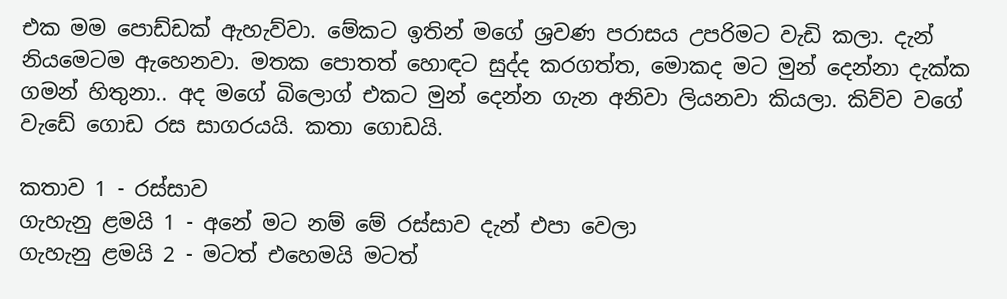එක මම පොඩ්ඩක් ඇහැව්වා. මේකට ඉතින් මගේ ශ්‍රවණ පරාසය උපරිමට වැඩි කලා. දැන් නියමෙටම ඇහෙනවා. මතක පොතත් හොඳට සුද්ද කරගත්ත, මොකද මට මුන් දෙන්නා දැක්ක ගමන් හිතුනා.. අද මගේ බිලොග් එකට මුන් දෙන්න ගැන අනිවා ලියනවා කියලා. කිව්ව වගේ වැඩේ ගොඩ රස සාගරයයි. කතා ගොඩයි.

කතාව 1 - රස්සාව
ගැහැනු ළමයි 1 - අනේ මට නම් මේ රස්සාව දැන් එපා වෙලා
ගැහැනු ළමයි 2 - මටත් එහෙමයි මටත්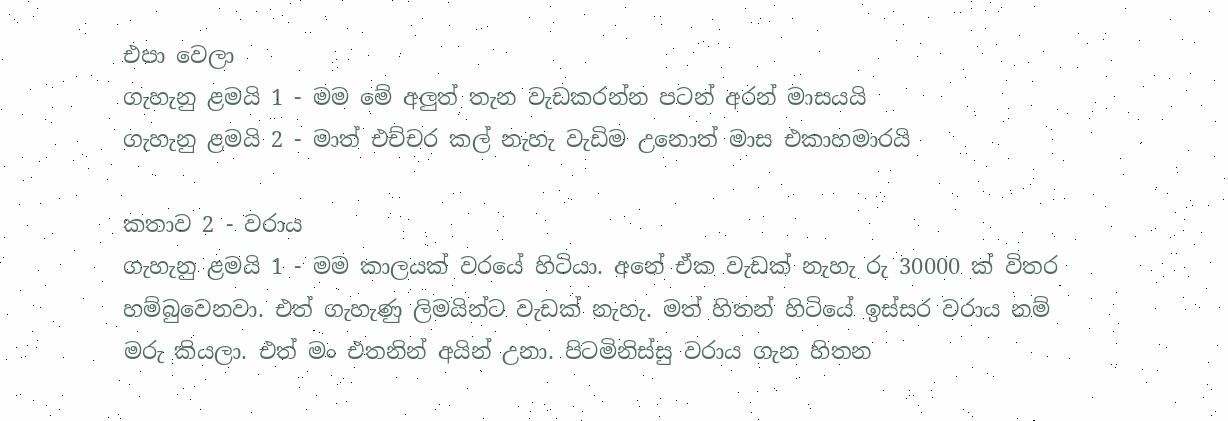එපා වෙලා
ගැහැනු ළමයි 1 - මම මේ අලුත් තැන වැඩකරන්න පටන් අරන් මාසයයි
ගැහැනු ළමයි 2 - මාත් එච්චර කල් නැහැ වැඩිම උනොත් මාස එකාහමාරයි

කතාව 2 - වරාය
ගැහැනු ළමයි 1 - මම කාලයක් වරයේ හිටියා. අනේ ඒක වැඩක් නැහැ රු 30000 ක් විතර හම්බුවෙනවා. එත් ගැහැණු ලිමයින්ට වැඩක් නැහැ. මත් හිතන් හිටියේ ඉස්සර වරාය නම් මරු කියලා. එත් මං එතනින් අයින් උනා. පිටමිනිස්සු වරාය ගැන හිතන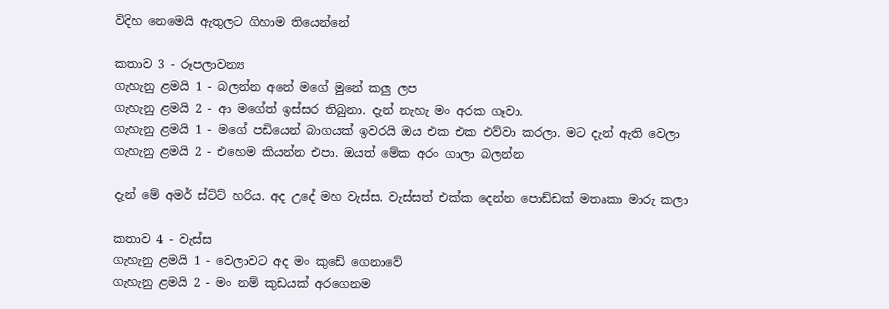විදිහ නෙමෙයි ඇතුලට ගිහාම තියෙන්නේ

කතාව 3 - රූපලාවන්‍ය
ගැහැනු ළමයි 1 - බලන්න අනේ මගේ මුනේ කලු ලප
ගැහැනු ළමයි 2 - ආ මගේත් ඉස්සර තිබුනා. දැන් නැහැ මං අරක ගෑවා.
ගැහැනු ළමයි 1 - මගේ පඩියෙන් බාගයක් ඉවරයි ඔය එක එක එව්වා කරලා. මට දැන් ඇති වෙලා
ගැහැනු ළමයි 2 - එහෙම කියන්න එපා. ඔයත් මේක අරං ගාලා බලන්න

දැන් මේ අමර් ස්ට්ට් හරිය. අද උදේ මහ වැස්ස. වැස්සත් එක්ක දෙන්න පොඩ්ඩක් මතෘකා මාරු කලා

කතාව 4 - වැස්ස
ගැහැනු ළමයි 1 - වෙලාවට අද මං කුඩේ ගෙනාවේ
ගැහැනු ළමයි 2 - මං නම් කුඩයක් අ‍රගෙනම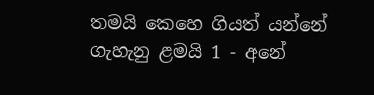තමයි කෙහෙ ගියත් යන්නේ
ගැහැනු ළමයි 1 - අනේ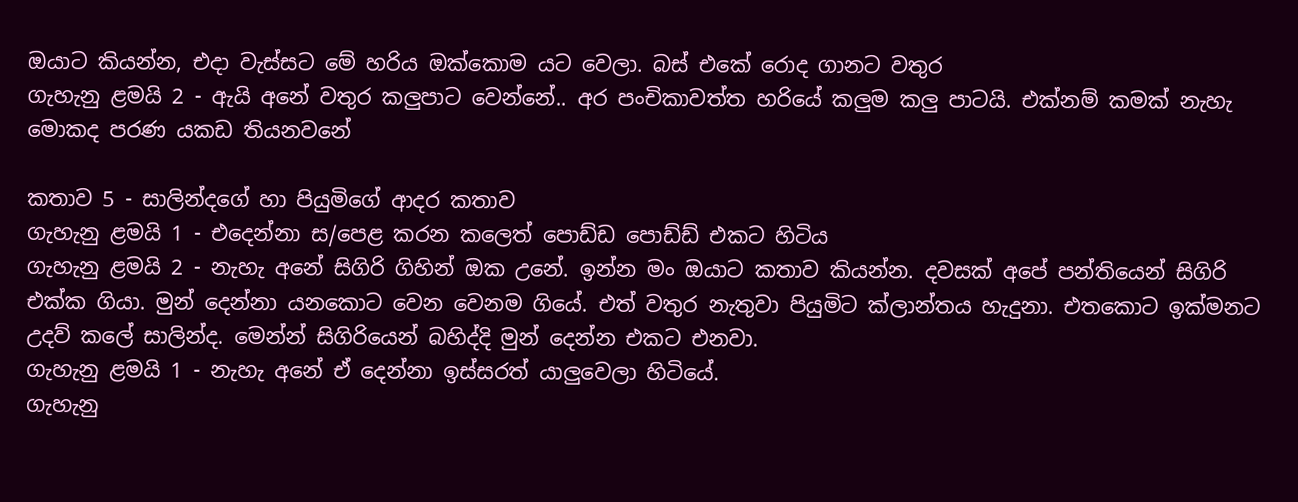ඔයාට කියන්න, එදා වැස්සට මේ හරිය ඔක්කොම යට වෙලා. බස් එකේ රොද ගානට වතුර
ගැහැනු ළමයි 2 - ඇයි අනේ වතුර කලුපාට වෙන්නේ.. අර පංචිකාවත්ත හරියේ කලුම කලු පාටයි. එක්නම් කමක් නැහැ මොකද පරණ යකඩ තියනවනේ

කතාව 5 - සාලින්දගේ හා පියුමිගේ ආදර කතාව
ගැහැනු ළමයි 1 - එදෙන්නා ස/පෙළ කරන කලෙත් පොඩ්ඩ පොඩ්ඩ් එකට හිටිය
ගැහැනු ළමයි 2 - නැහැ අනේ සිගිරි ගිහින් ඔක උනේ. ඉන්න මං ඔයාට කතාව කියන්න. දවසක් අපේ පන්තියෙන් සිගිරි එක්ක ගියා. මුන්‍ දෙන්නා යනකොට වෙන වෙනම ගියේ. එත් වතුර නැතුවා පියුමිට ක්ලාන්තය හැදුනා. එතකොට ඉක්මනට උදව් කලේ සාලින්ද. මෙන්න් සිගිරියෙන් බහිද්දි මුන් දෙන්න එකට එනවා.
ගැහැනු ළමයි 1 - නැහැ අනේ ඒ දෙන්නා ඉස්සරත් යාලුවෙලා හිටියේ.
ගැහැනු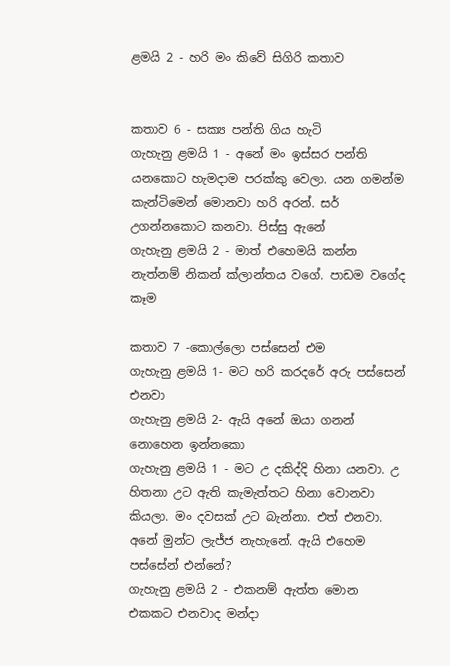ළමයි 2 - හරි මං කිවේ සිගිරි කතාව


කතාව 6 - සක්‍ය පන්ති ගිය හැටි
ගැහැනු ළමයි 1 - අනේ මං ඉස්සර පන්ති යනකොට හැමදාම පරක්කු වෙලා. යන ගමන්ම කැන්ටිමෙන් මොනවා හරි අරන්. සර් උගන්නකොට කනවා. පිස්සු ඇනේ
ගැහැනු ළමයි 2 - මාත් එහෙමයි කන්න නැත්නම් නිකන් ක්ලාන්තය වගේ. පාඩම වගේද කෑම

කතාව 7 -කොල්ලො පස්සෙන් එම
ගැහැනු ළමයි 1- මට හරි කරදරේ අරු පස්සෙන් එනවා
ගැහැනු ළමයි 2- ඇයි අනේ ඔයා ගනන් නොහෙන ඉන්‍නකො
ගැහැනු ළමයි 1 - මට උ දකිද්දි හිනා යනවා. උ හිතනා උට ඇති කැමැත්තට හිනා වොනවා කියලා. මං දවසක් උට බැන්නා. එත් එනවා. අනේ මුන්ට ලැජ්ජ නැහැනේ. ඇයි එහෙම පස්සේන් එන්නේ?
ගැහැනු ළමයි 2 - එකනම් ඇත්ත මොන එකකට එනවාද මන්දා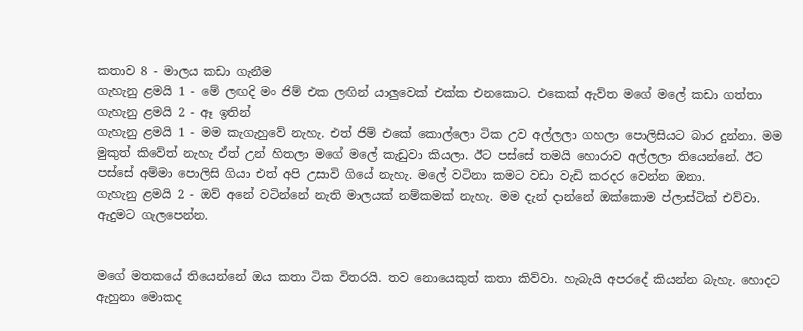කතාව 8 - මාලය කඩා ගැනීම
ගැහැනු ළමයි 1 - මේ ලඟදි මං ජිම් එක ලඟින් යාලුවෙක් එක්ක එනකොට. එකෙක් ඇව්ත ම‍ගේ මලේ කඩා ගත්තා
ගැහැනු ළමයි 2 - ඈ ඉතින්
ගැහැනු ළමයි 1 - මම කැගැහුවේ නැහැ. එත් ජිම් එකේ‍ කොල්ලො ටික උව අල්ලලා ගහලා පොලිසියට බාර දුන්නා. මම මුකුත් කිවේත් නැහැ ඒත් උන් හිතලා මගේ මලේ කැඩුවා කියලා. ඊට පස්සේ තමයි හොරාව අල්ලලා තියෙන්නේ. ඊට පස්සේ අම්මා පොලිසි ගියා එත් අපි උසාවි ගියේ නැහැ. මලේ වටිනා කමට වඩා වැඩි කරදර වෙන්න ඔනා.
ගැහැනු ළමයි 2 - ඔව් අනේ වටින්නේ නැති මාලයක් නම්කමක් නැහැ. මම දැන් දාන්නේ ඔක්කොම ප්ලාස්ටික් එව්වා. ඇදුමට ගැලපෙන්න.


මගේ මතකයේ තියෙන්නේ ඔය කතා ටික විතරයි. තව නොයෙකුත් කතා කිව්වා. හැබැයි අපරදේ කියන්න බැහැ. හොදට ඇහුනා මොකද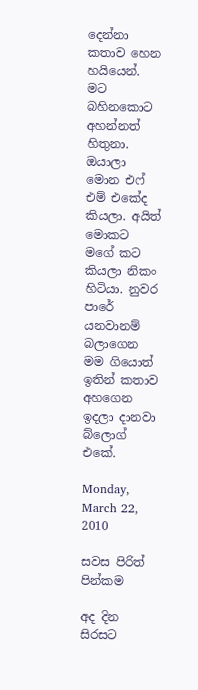දෙන්නා කතාව හෙන හයියෙන්. මට බහිනකොට අහන්නත් හිතුනා. ඔයාලා මොන එෆ් එම් එකේද කියලා. අයිත් මොකට මගේ කට කියලා නිකං හිටියා. නුවර පාරේ යනවානම් බලාගෙන මම ගියොත් ඉතින් කතාව අහගෙන ඉදලා දානවා බ්ලොග් එකේ.

Monday, March 22, 2010

සවස පිරිත් පින්කම

අද දින සිරසට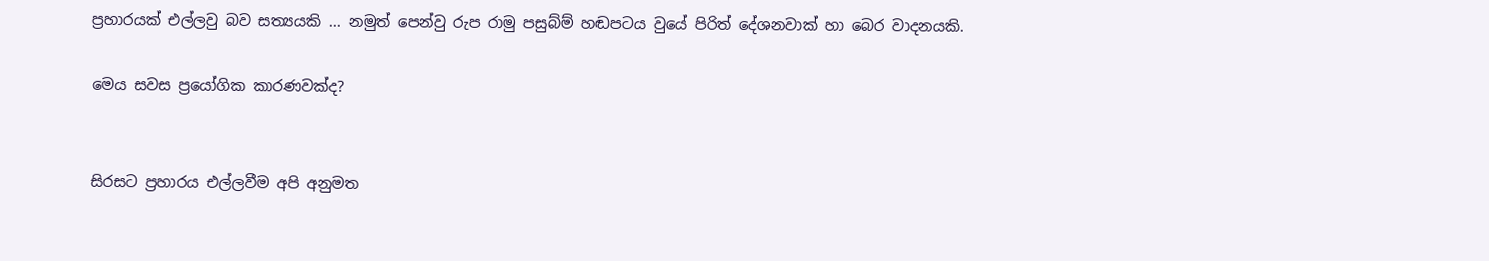ප්‍රහාරයක් එල්ලවු බව සත්‍යයකි ... නමුත් පෙන්වු රුප රාමු පසුබ්ම් හඬපටය වුයේ පිරිත් දේශනවාක් හා බෙර වාදනයකි.

මෙය සවස ප්‍රයෝගික කාරණවක්ද?


සිරසට ප්‍රහාරය එල්ලවීම අපි අනුමත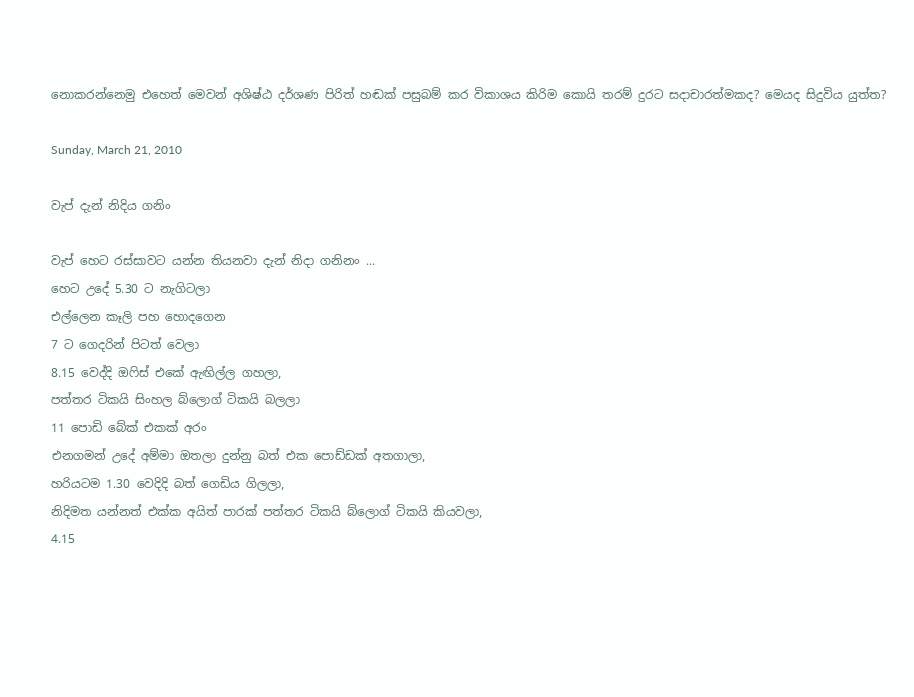නොකරන්නෙමු එහෙත් මෙවන් අශිෂ්ඨ දර්ශණ පිරිත් හඬක් පසුබම් කර විකාශය කිරිම කොයි තරම් දුරට සදාචාරත්මකද? මෙයද සිදුවිය යුත්ත?

Sunday, March 21, 2010

වැප් දැන් නිදිය ගනිං

වැප් හෙට රස්සාවට යන්න තියනවා දැන් නිදා ගනිනං ...
හෙට උදේ 5.30 ට නැගිටලා
එල්ලෙන කෑලි පහ හොදගෙන
7 ට ගෙදරින් පිටත් වෙලා
8.15 වෙද්දි ඔෆිස් එකේ ඇඟිල්ල ගහලා,
පත්තර ටිකයි සිංහල බ්ලොග් ටිකයි බලලා
11 පොඩි බේක් එකක් අරං
එනගමන් උදේ අම්මා ඔතලා දුන්නු බත් එක පොඩ්ඩක් අතගාලා,
හරියටම 1.30 වෙදිදි බත් ගෙඩිය ගිලලා,
නිදිමත යන්නත් එක්ක අයිත් පාරක් පත්තර ටිකයි බ්ලොග් ටිකයි කියවලා,
4.15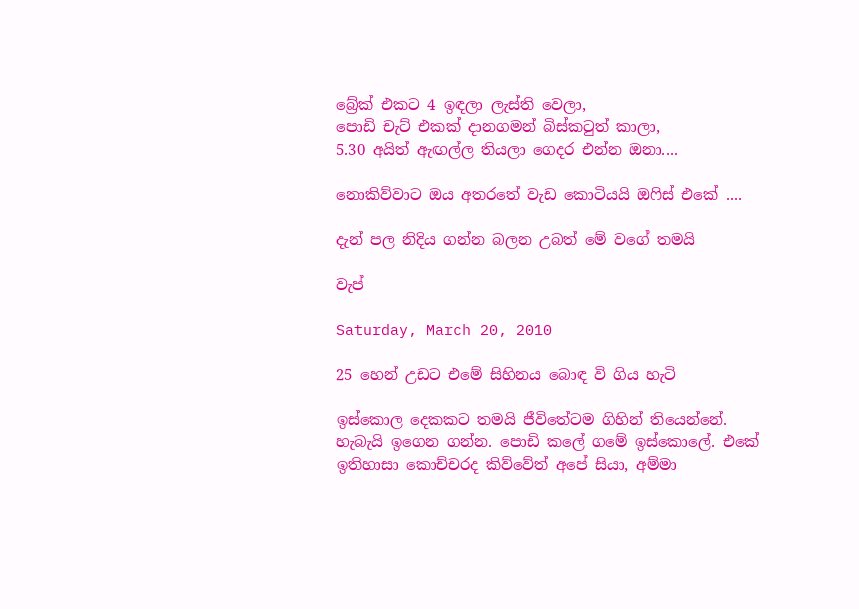බ්‍රේක් එකට 4 ඉඳලා ලැස්ති වෙලා,
පොඩි චැට් එකක් දානගමන් බිස්කටුත් කාලා,
5.30 අයිත් ඇඟල්ල තියලා ගෙදර එන්න ඔනා....

නොකිව්වාට ඔය අතරතේ වැඩ කොටියයි ඔෆිස් එකේ ....

දැන් පල නිදිය ගන්න බලන උබත් මේ වගේ තමයි

වැප්

Saturday, March 20, 2010

25 හෙන් උඩට එමේ සිහිනය බොඳ වි ගිය හැටි

ඉස්කොල දෙකකට තමයි ජීවිතේටම ගිහින් තියෙන්නේ. හැබැයි ඉගෙන ගන්න. පොඩි කලේ ගමේ ඉස්කොලේ. එකේ ඉතිහාසා කොච්චරද කිව්වේත් අපේ සියා, අම්මා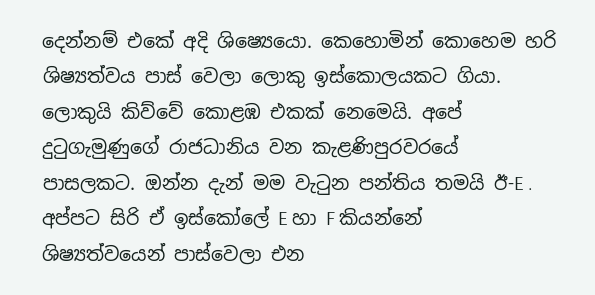දෙන්නම් එකේ අදි ශිෂ්‍යෙයො. කෙහොමින් කොහෙම හරි ශිෂ්‍යත්වය පාස් වෙලා ලොකු ඉස්කොලයකට ගියා. ලොකුයි කිව්වේ කොළඹ එකක් නෙමෙයි. අපේ දුටුගැමුණුගේ රාජධානිය වන කැළණිපුරවරයේ පාසලකට. ඔන්න දැන් මම වැටුන පන්තිය තමයි ඊ-E . අප්පට සිරි ඒ ඉස්කෝලේ E හා F කියන්නේ ශිෂ්‍යත්වයෙන් පාස්වෙලා එන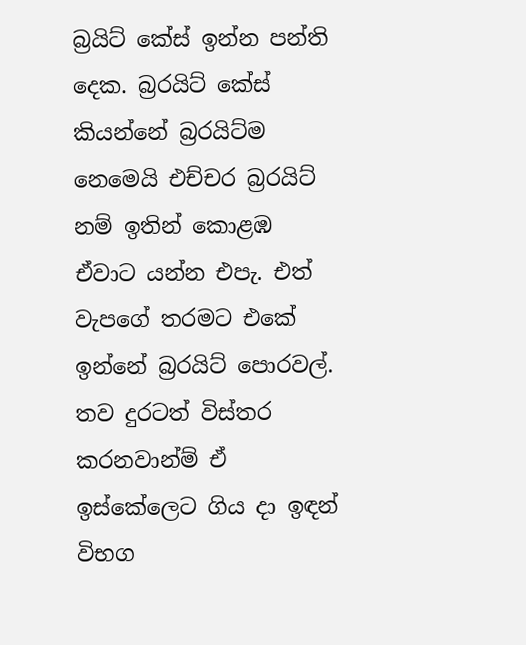බ්‍රයිට් කේස් ඉන්න පන්ති දෙක. බ්‍රරයිට් කේස් කියන්නේ බ්‍රරයිට්ම නෙමෙයි එච්චර බ්‍රරයිට් නම් ඉතින් කොළඹ ඒවාට යන්න එපැ. එත් වැපගේ තරමට එකේ ඉන්නේ බ්‍රරයිට් පොරවල්. තව දුරටත් විස්තර කරනවාන්ම් ඒ ඉස්කේලෙට ගිය දා ඉඳන් විභග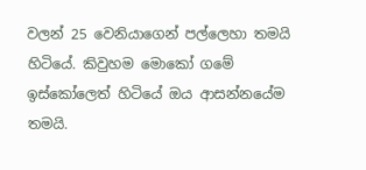වලන් 25 වෙනියාගෙන් පල්ලෙහා තමයි හිටියේ. කිවුහම මොකෝ ගමේ ඉස්කෝලෙත් හිටියේ ඔය ආසන්නයේම තමයි.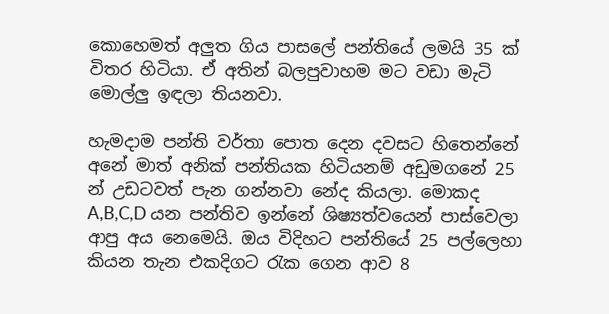කොහෙමත් අලුත ගිය පාසලේ පන්තියේ ලමයි 35 ක් විතර හිටියා. ඒ අතින් බලපුවාහම මට වඩා මැටි මොල්ලු ඉඳලා තියනවා.

හැමදාම පන්ති වර්තා පොත දෙන දවසට හිතෙන්නේ අනේ මාත් අනික් පන්තියක හිටියනම් අඩුමගනේ 25 න් උඩටවත් පැන ගන්නවා නේද කියලා. මොකද A,B,C,D යන පන්තිව ඉන්නේ ශිෂ්‍යත්වයෙන් පාස්වෙලා ආපු අය නෙමෙයි. ඔය විදිහට පන්තියේ 25 පල්ලෙහා කියන තැන එකදිගට රැක ගෙන ආව 8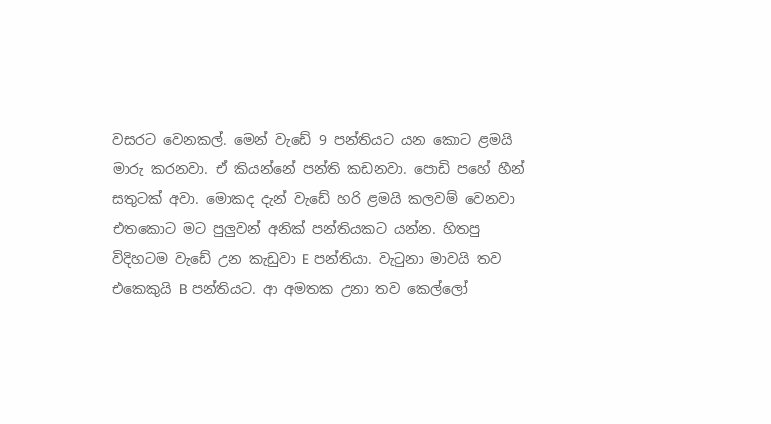වසරට වෙනකල්. මෙන් වැඩේ 9 පන්තියට යන කොට ළමයි මාරු කරනවා. ඒ කියන්නේ පන්ති කඩනවා. පොඩි පහේ හීන් සතුටක් අවා. මොකද දැන් වැඩේ හරි ළමයි කලවම් වෙනවා එතකොට මට පුලුවන් අනික් පන්තියකට යන්න. හිතපු විදිහටම වැඩේ උන කැඩුවා E පන්තියා. වැටුනා මාවයි තව එකෙකුයි B පන්තියට. ආ අමතක උනා තව කෙල්ලෝ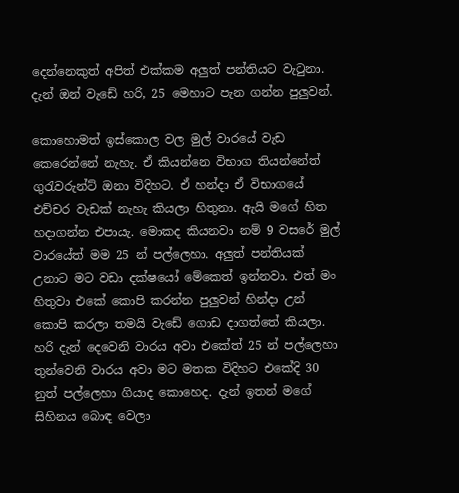දෙන්නෙකුත් අපිත් එක්කම අලුත් පන්තියට වැටුනා. දැන් ඔන් වැඩේ හරි, 25 මෙහාට පැන ගන්න පුලුවන්.

කොහොමත් ඉස්කොල වල මුල් වාරයේ වැඩ කෙරෙන්නේ නැහැ. ඒ කියන්නෙ විභාග තියන්නේත් ගුරැවරුන්ට් ඔනා විදිහට. ඒ හන්දා ඒ විභාගයේ එච්චර වැඩක් නැහැ කියලා හිතුනා. ඇයි මගේ හිත හදාගන්න එපායැ. මොකද කියනවා නම් 9 වසරේ මුල් වාරයේත් මම 25 න් පල්ලෙහා. අලුත් පන්තියක් උනාට මට වඩා දක්ෂයෝ මේකෙත් ඉන්නවා. එත් මං හිතුවා එකේ කොපි කරන්න පුලුවන් හින්දා උන් කොපි කරලා තමයි වැඩේ ගොඩ දාගත්තේ කියලා. හරි දැන් දෙවෙනි වාරය අවා එකේත් 25 න් පල්ලෙහා තුන්වෙනි වාරය අවා මට මතක විදිහට එකේදි 30 නුත් පල්ලෙහා ගියාද කොහෙද. දැන් ඉතන් මගේ සිහිනය බොඳ වෙලා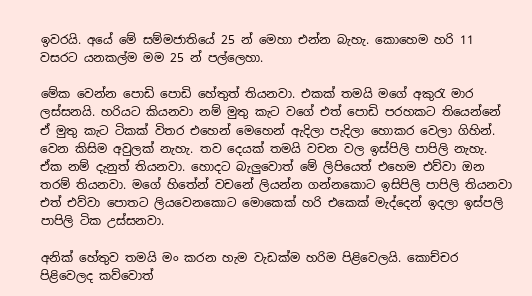ඉවරයි. අයේ මේ සම්මජාතියේ 25 න් මෙහා එන්න බැහැ. කොහෙම හරි 11 වසරට යනකල්ම මම 25 න් පල්ලෙහා.

මේක වෙන්න පොඩි පොඩි හේතුත් තියනවා. එකක් තමයි මගේ අකුරැ මාර ලස්සනයි. හරියට කියනවා නම් මුතු කැට වගේ එත් පොඩි පරහකට තියෙන්නේ ඒ මුතු කැට ටිකක් විතර එහෙන් මෙහෙන් ඇදිලා පැදිලා හොකර වෙලා ගිහින්. වෙන කිසිම අවුලක් නැහැ. තව දෙයක් තමයි වචන වල ඉස්පිලි පාපිලි නැහැ. ඒක නම් දැනුත් තියනවා. හොදට බැලුවොත් මේ ලිපියෙත් එහෙම එව්වා ඔන තරම් තියනවා. මගේ හිතේන් වචනේ ලියන්න ගන්නකොට ඉසිපිලි පාපිලි තියනවා එත් එව්වා පොතට ලියවෙනකොට මොකෙක් හරි එකෙක් මැද්දෙන් ඉදලා ඉස්පලි පාපිලි ටික උස්සනවා.

අනික් හේතුව තමයි මං කරන හැම වැඩක්ම හරිම පිළිවෙලයි. කොච්චර පිළිවෙලද කව්වොත්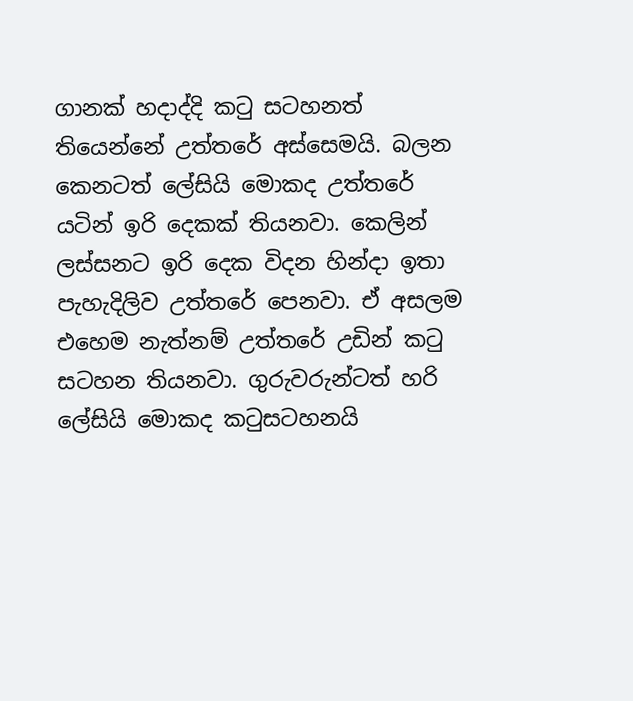ගානක් හදාද්දි කටු සටහනත් තියෙන්නේ උත්තරේ අස්සෙමයි. බලන කෙනටත් ලේසියි මොකද උත්තරේ යටින් ඉරි දෙකක් තියනවා. කෙලින් ලස්සනට ඉරි දෙක විදන හින්දා ඉතා පැහැදිලිව උත්තරේ පෙනවා. ඒ අසලම එහෙම නැත්නම් උත්තරේ උඩින් කටු සටහන තියනවා. ගුරුවරුන්ටත් හරි ලේසියි මොකද කටුසටහනයි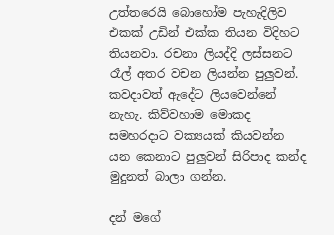උත්තරෙයි බොහෝම පැහැදිලිව එකක් උඩින් එක්ක තියන විදිහට තියනවා. රචනා ලියද්දි ලස්සනට රෑල් අතර වචන ලියන්න පුලුවන්. කවදාවත් ඇදේට ලියවෙන්නේ නැහැ. කිව්වහාම මොකද සමහරදාට වක්‍යයක් කියවන්න යන කෙනාට පුලුවන් සිරිපාද කන්ද මුදුනත් බාලා ගන්න.

දන් මගේ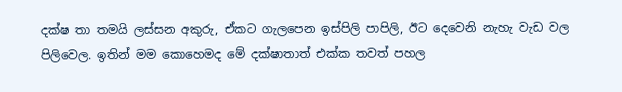දක්ෂ තා තමයි ලස්සන අකුරු, ඒකට ගැලපෙන ඉස්පිලි පාපිලි, ඊට දෙවෙනි නැහැ වැඩ වල පිලිවෙල. ඉතින් මම කොහෙමද මේ දක්ෂාතාත් එක්ක තවත් පහල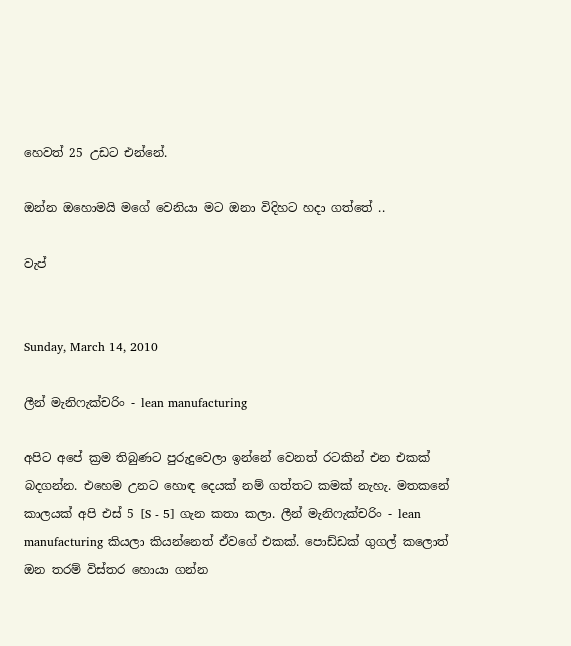හෙවත් 25 උඩට එන්නේ.

ඔන්න ඔහොමයි මගේ වෙනියා මට ඔනා විදිහට හදා ගත්තේ ..

වැප්


Sunday, March 14, 2010

ලීන් මැනිෆැක්චරිං - lean manufacturing

අපිට අපේ ක්‍රම තිබුණට පුරුදුවෙලා ඉන්නේ වෙනත් රටකින් එන එකක් බදගන්න. එහෙම උනට හොඳ දෙයක් නම් ගත්තට කමක් නැහැ. මතකනේ කාලයක් අපි එස් 5 [S - 5] ගැන කතා කලා. ලීන් මැනිෆැක්චරිං - lean manufacturing කියලා කියන්නෙත් ඒවගේ එකක්. පොඩ්ඩක් ගුගල් කලොත් ඔන තරම් විස්තර හොයා ගන්න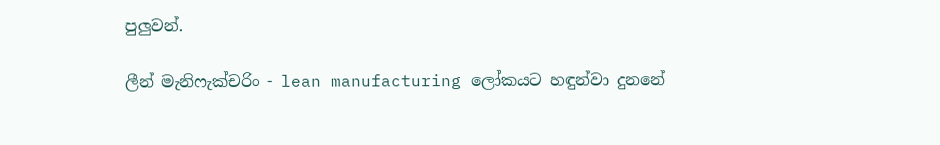පුලුවන්.

ලීන් මැනිෆැක්චරිං - lean manufacturing ලෝකයට හඳුන්වා දුනනේ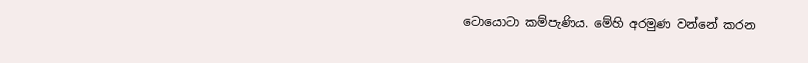ටොයොටා කම්පැණිය. මේහි අරමුණ වන්නේ කරන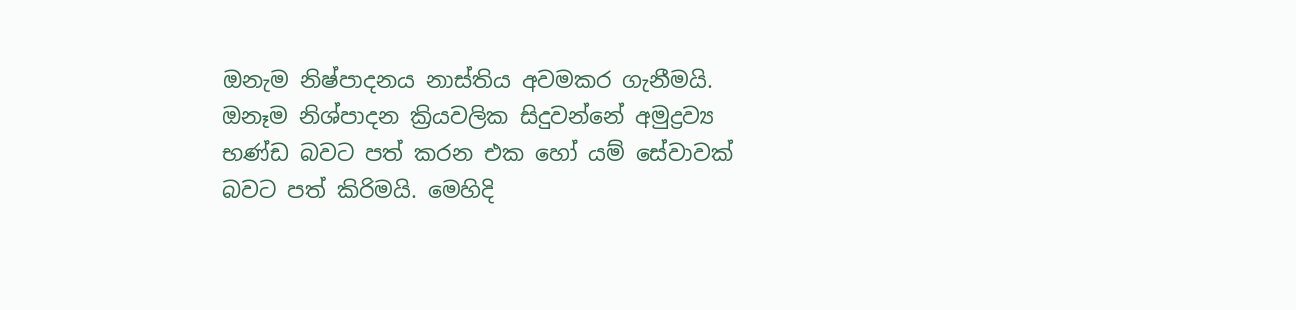ඔනැම නිෂ්පාදනය නාස්තිය අවමකර ගැනීමයි. ඔනෑම නිශ්පාදන ක්‍රියවලික සිදුවන්නේ අමුද්‍රව්‍ය භණ්ඩ බවට පත් කරන එක හෝ යම් සේවාවක් බවට පත් කිරිමයි. මෙහිදි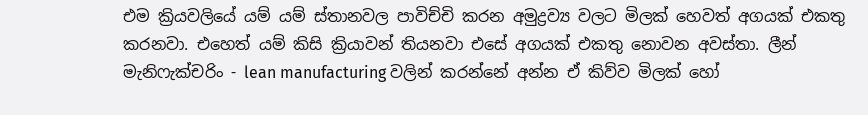එම ක්‍රියවලියේ යම් යම් ස්තානවල පාවිච්චි කරන අමුද්‍රව්‍ය වලට මිලක් හෙවත් අගයක් එකතු කරනවා. එහෙත් යම් කිසි ක්‍රියාවන් තියනවා එසේ අගයක් එකතු නොවන අවස්තා. ලීන් මැනිෆැක්චරිං - lean manufacturing වලින් කරන්නේ අන්න ඒ කිව්ව මිලක් හෝ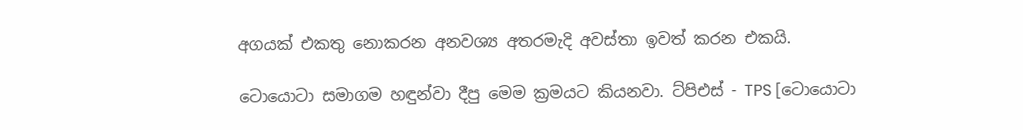අගයක් එකතු නොකරන අනවශ්‍ය අතරමැදි අවස්තා ඉවත් කරන එකයි.

ටොයොටා සමාගම හඳුන්වා දීපු මෙම ක්‍රමයට කියනවා. ට්පිඑස් - TPS [ටොයොටා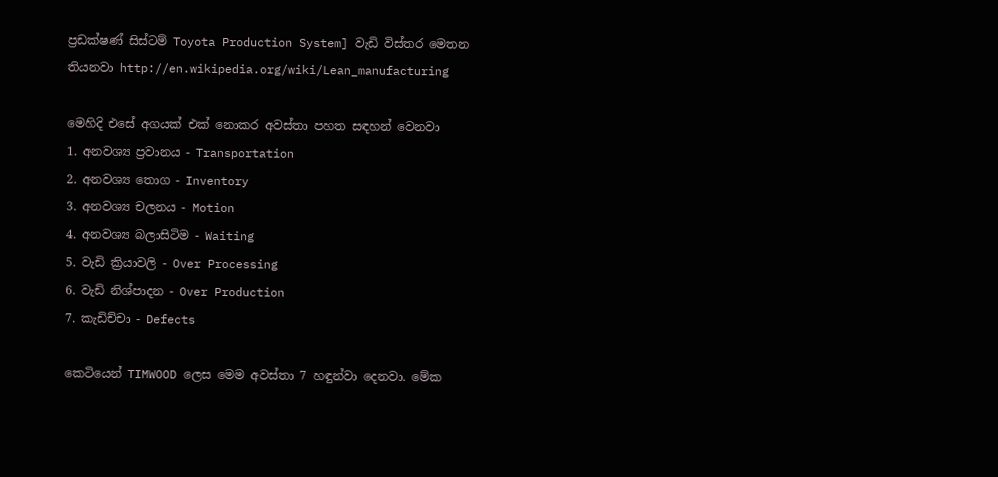ප්‍රඩක්ෂණ් සිස්ටම් Toyota Production System] වැඩි විස්තර මෙතන තියනවා http://en.wikipedia.org/wiki/Lean_manufacturing

මෙහිදි එසේ අගයක් එක් නොකර අවස්තා පහත සඳහන් වෙනවා
1. අනවශ්‍ය ප්‍රවානය - Transportation
2. අනවශ්‍ය තොග - Inventory
3. අනවශ්‍ය චලනය - Motion
4. අනවශ්‍ය බලාසිටිම - Waiting
5. වැඩි ක්‍රියාවලි - Over Processing
6. වැඩි නිශ්පාදන - Over Production
7. කැඩිච්චා - Defects

කෙටියෙන් TIMWOOD ලෙස මෙම අවස්තා 7 හඳුන්වා දෙනවා. මේක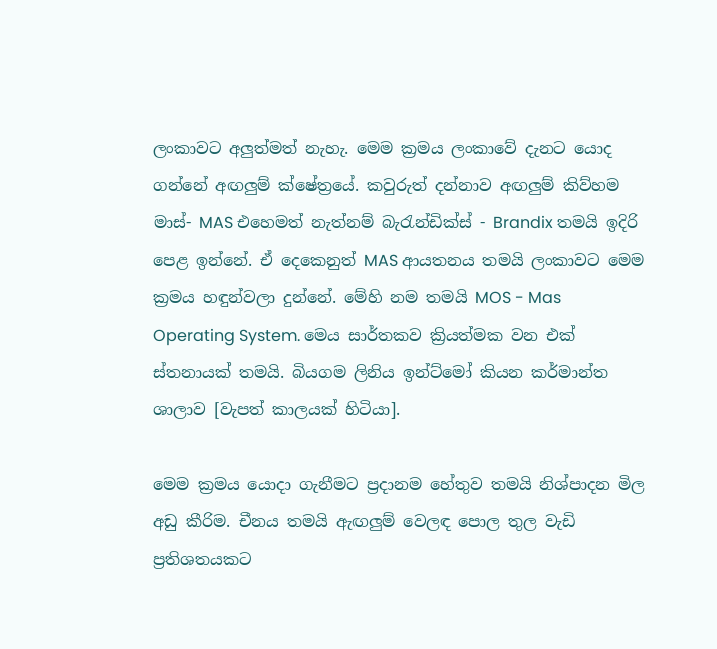ලංකාවට අලුත්මත් නැහැ. මෙම ක්‍රමය ලංකාවේ දැනට යොද ගන්නේ අඟලුම් ක්ෂේත්‍ර‍යේ. කවුරුත් දන්නාව අඟලුම් කිව්හම මාස්- MAS එහෙමත් නැත්නම් බැරැන්ඩික්ස් - Brandix තමයි ඉදිරි පෙළ ඉන්නේ. ඒ දෙකෙනුත් MAS ආයතනය තමයි ලංකාවට මෙම ක්‍රමය හඳුන්වලා දුන්නේ. මේහි නම තමයි MOS - Mas Operating System. මෙය සාර්තකව ක්‍රියත්මක වන එක් ස්තනායක් තමයි. බියගම ලිනිය ඉන්ට්මෝ කියන කර්මාන්ත ශාලාව [වැපත් කාලයක් හිටියා].

මෙම ක්‍රමය යොදා ගැනීමට ප්‍රදානම හේතුව තමයි නිශ්පාදන මිල අඩු කීරිම. චීනය තමයි ඇඟලුම් වෙලඳ පොල තුල වැඩි ප්‍රතිශතයකට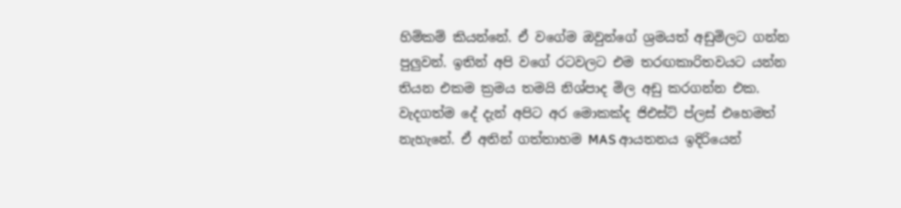හිම්කම් කියන්නේ. ඒ වගේම ඔවුන්ගේ ශ්‍රමයත් අඩුමිලට ගන්න පුලුවන්. ඉතින් අපි වගේ රටවලට එම තරඟකාරිතවයට යන්න තියන එකම ක්‍රමය තමයි නිශ්පාද මිල අඩු කරගන්න එක. වැදගත්ම දේ දැන් අපිට අර මොකක්ද ජිඑස්ට් ප්ලස් එහෙමත් නැහැනේ. ඒ අතින් ගත්තාහම MAS ආයතනය ඉදිරියෙන්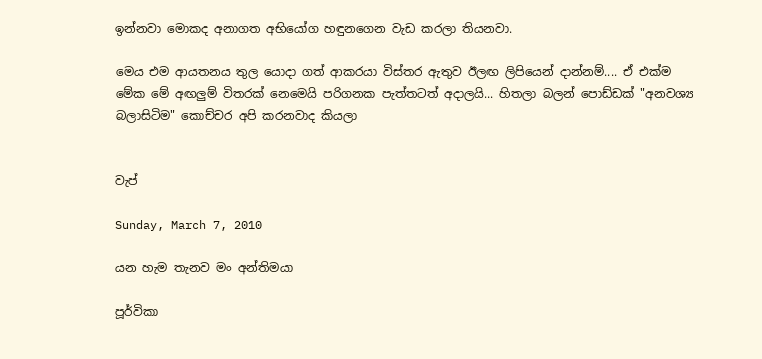ඉන්නවා මොකද අනාගත අභියෝග හඳුනගෙන වැඩ කරලා තියනවා.

මෙය එම ආයතනය තුල යොදා ගත් ආකරයා විස්තර ඇතුව ඊලඟ ලිපියෙන් දාන්නම්.... ඒ එක්ම මේක මේ අඟලුම් විතරක් නෙමෙයි පරිගනක පැත්තටත් අදාලයි... හිතලා බලන් පොඩ්ඩක් "අනවශ්‍ය බලාසිටිම" කොච්චර අපි කරනවාද කියලා


වැප්

Sunday, March 7, 2010

යන හැම තැනව මං අන්තිමයා

පූර්විකා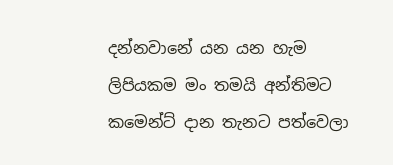දන්නවානේ යන යන හැම ලිපියකම මං තමයි අන්තිමට කමෙන්ට් දාන තැනට පත්වෙලා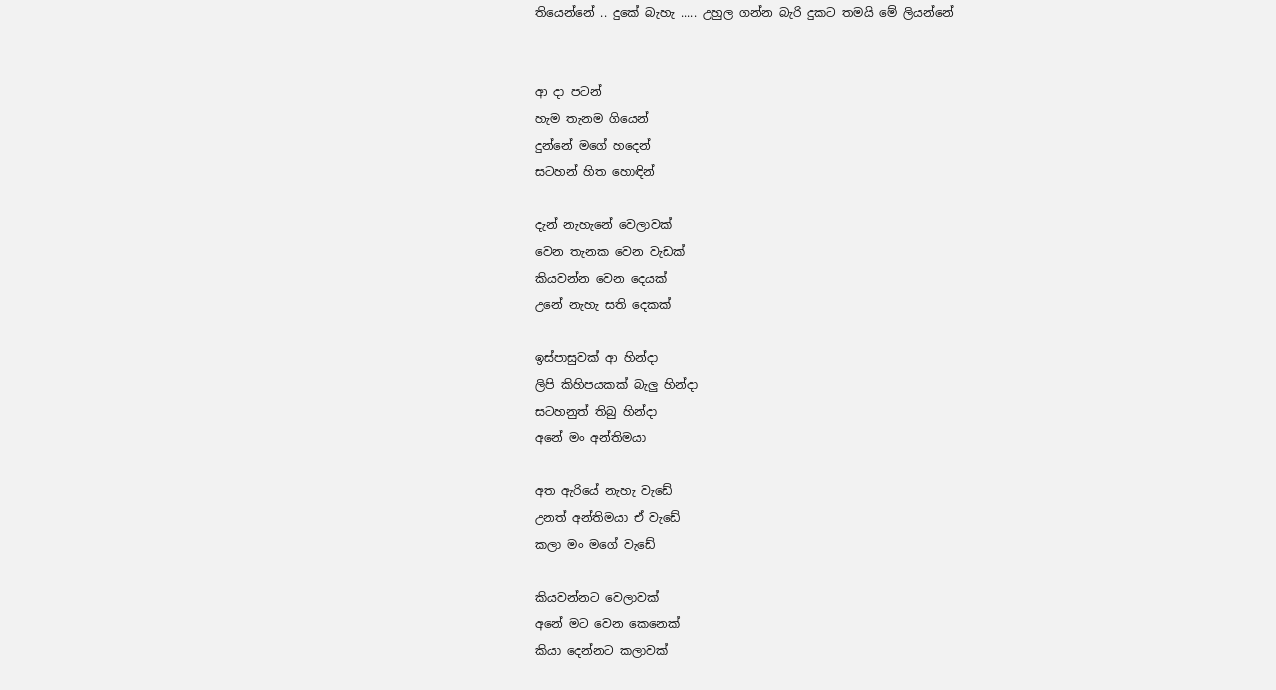තියෙන්නේ .. දුකේ බැහැ ..... උහුල ගන්න බැරි දුකට තමයි මේ ලියන්නේ


ආ දා පටන්
හැම තැනම ගියෙන්
දුන්නේ මගේ හදෙන්
සටහන් හිත හොඳින්

දැන් නැහැනේ වෙලාවක්
වෙන තැනක වෙන වැඩක්
කියවන්න වෙන දෙයක්
උනේ නැහැ සති දෙකක්

ඉස්පාසුවක් ආ හින්දා
ලිපි කිහිපයකක් බැලු හින්දා
සටහනුත් තිබු හින්දා
අනේ මං අන්තිමයා

අත ඇරියේ නැහැ වැඩේ
උනත් අන්තිමයා ඒ වැඩේ
කලා මං මගේ වැඩේ

කියවන්නට වෙලාවක්
අනේ මට වෙන කෙනෙක්
කියා දෙන්නට කලාවක්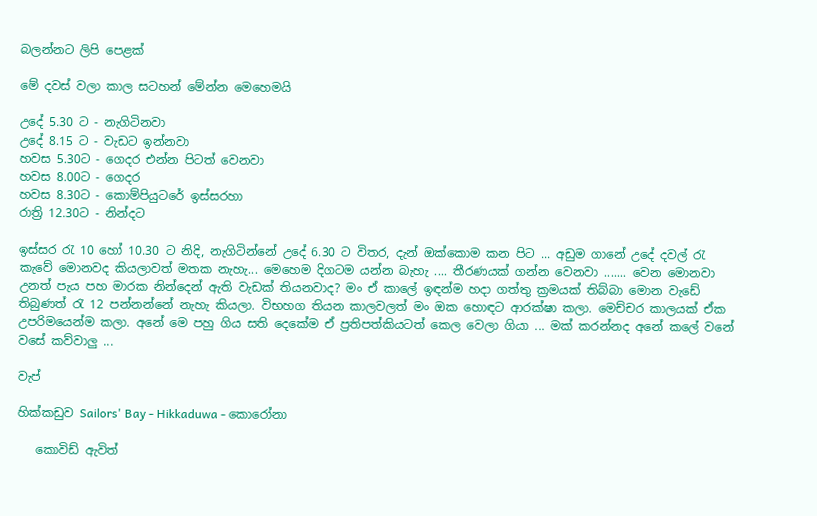බලන්නට ලිපි පෙළක්

මේ දවස් වලා කාල සටහන් මේන්න මෙහෙමයි

උදේ 5.30 ට - නැගිටිනවා
උදේ 8.15 ට - වැඩට ඉන්නවා
හවස 5.30ට - ගෙදර එන්න පිටත් වෙනවා
හවස 8.00ට - ගෙදර
හවස 8.30ට - කොම්පියුටරේ ඉස්සරහා
රාත්‍රි 12.30ට - නින්දට

ඉස්සර රැ 10 හෝ 10.30 ට නිදි, නැගිටින්නේ උදේ 6.30 ට විතර, දැන් ඔක්කොම කන පිට ... අඩුම ගානේ උදේ දවල් රැ කැවේ මොනවද කියලාවත් මතක නැහැ... මෙහෙම දිගටම යන්න බැහැ .... තීරණයක් ගන්න වෙනවා ....... වෙන මොනවා උනත් පැය පහ මාරක නින්දෙන් ඇති වැඩක් තියනවාද? මං ඒ කාලේ ඉඳන්ම හදා ගත්තු ක්‍රමයක් තිබ්බා මොන වැඩේ තිබුණත් රැ 12 පන්නන්නේ නැහැ කියලා. විභහග තියන කාලවලත් මං ඔක හොඳට ආරක්ෂා කලා. මෙච්චර කාලයක් ඒක උපරිමයෙන්ම කලා. අනේ මෙ පහු ගිය සති දෙකේම ඒ ප්‍රතිපත්කියටත් කෙල වෙලා ගියා ... මක් කරන්නද අනේ කලේ වනේ වසේ කව්වාලු ...

වැප්

හික්කඩුව Sailors' Bay - Hikkaduwa - කොරෝනා

   කොවිඩ් ඇවිත්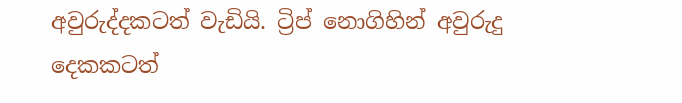අවුරුද්දකටත් වැඩියි. ට්‍රිප් නොගිහින් අවුරුදු දෙකකටත්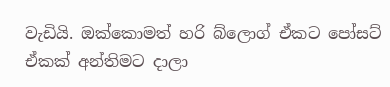වැඩියි. ඔක්කොමත් හරි බ්ලොග් ඒකට පෝසට් ඒකක් අන්තිමට දාලා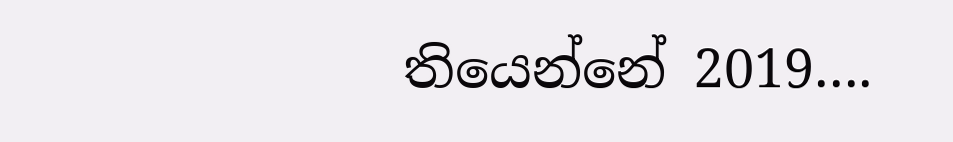තියෙන්නේ 2019....